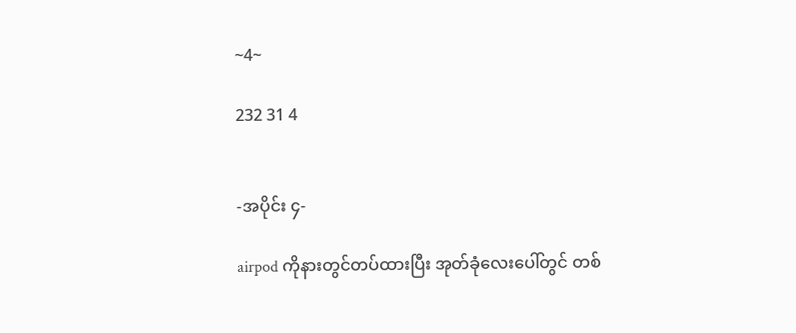~4~

232 31 4


-အပိုင်း ၄-

airpod ကိုနားတွင်တပ်ထားပြီး အုတ်ခုံလေးပေါ်တွင် တစ်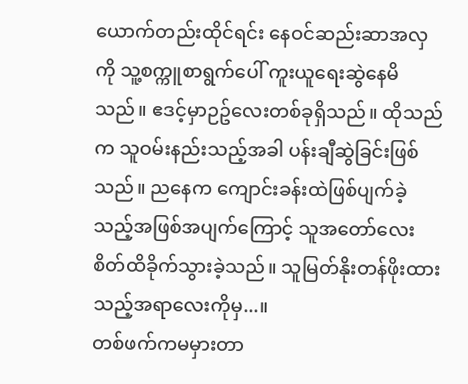ယောက်တည်းထိုင်ရင်း နေဝင်ဆည်းဆာအလှကို သူ့စက္ကူစာရွက်ပေါ် ကူးယူရေးဆွဲနေမိသည်။ ဧဒင့်မှာဉဥ်လေးတစ်ခုရှိသည်။ ထိုသည်က သူဝမ်းနည်းသည့်အခါ ပန်းချီဆွဲခြင်းဖြစ်သည်။ ညနေက ကျောင်းခန်းထဲဖြစ်ပျက်ခဲ့သည့်အဖြစ်အပျက်ကြောင့် သူအတော်လေးစိတ်ထိခိုက်သွားခဲ့သည်။ သူမြတ်နိုးတန်ဖိုးထားသည့်အရာလေးကိုမှ...။
တစ်ဖက်ကမမှားတာ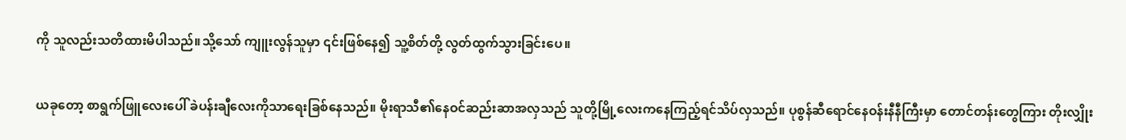ကို သူလည်းသတိထားမိပါသည်။သို့သော် ကျူးလွန်သူမှာ ၎င်းဖြစ်နေ၍ သူ့စိတ်တို့ လွတ်ထွက်သွားခြင်းပေ။

ယခုတော့ စာရွက်ဖြူလေးပေါ် ခဲပန်းချီလေးကိုသာရေးခြစ်နေသည်။ မိုးရာသီ၏နေဝင်ဆည်းဆာအလှသည် သူတို့မြို့လေးကနေကြည့်ရင်သိပ်လှသည်။ ပုစွန်ဆီရောင်နေဝန်းနီနီကြီးမှာ တောင်တန်းတွေကြား တိုးလျှိုး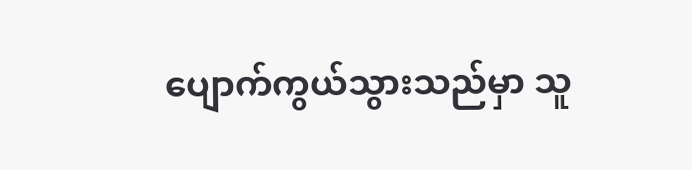ပျောက်ကွယ်သွားသည်မှာ သူ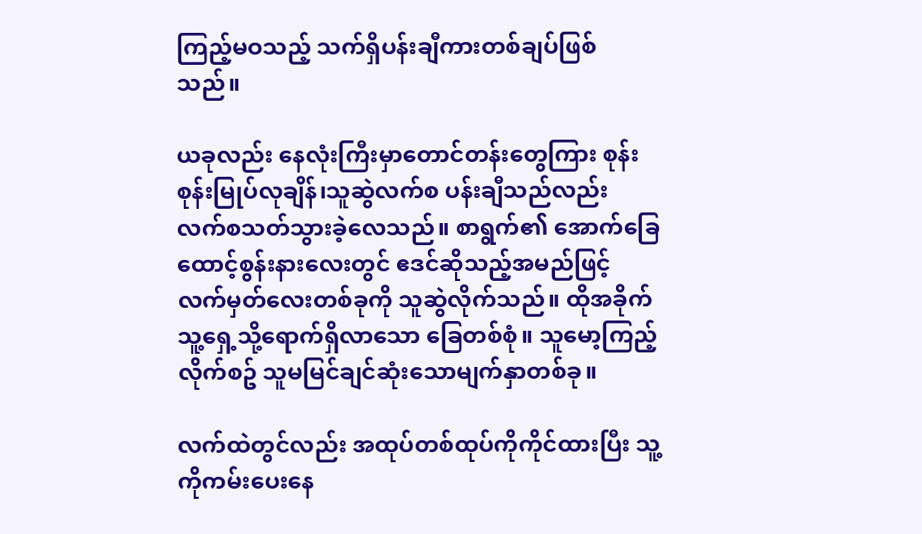ကြည့်မဝသည့် သက်ရှိပန်းချီကားတစ်ချပ်ဖြစ်သည်။

ယခုလည်း နေလုံးကြီးမှာတောင်တန်းတွေကြား စုန်းစုန်းမြုပ်လုချိန်၊သူဆွဲလက်စ ပန်းချီသည်လည်း လက်စသတ်သွားခဲ့လေသည်။ စာရွက်၏ အောက်ခြေထောင့်စွန်းနားလေးတွင် ဧဒင်ဆိုသည့်အမည်ဖြင့် လက်မှတ်လေးတစ်ခုကို သူဆွဲလိုက်သည်။ ထိုအခိုက် သူ့ရှေ့သို့ရောက်ရှိလာသော ခြေတစ်စုံ။ သူမော့ကြည့်လိုက်စဥ် သူမမြင်ချင်ဆုံးသောမျက်နှာတစ်ခု။

လက်ထဲတွင်လည်း အထုပ်တစ်ထုပ်ကိုကိုင်ထားပြီး သူ့ကိုကမ်းပေးနေ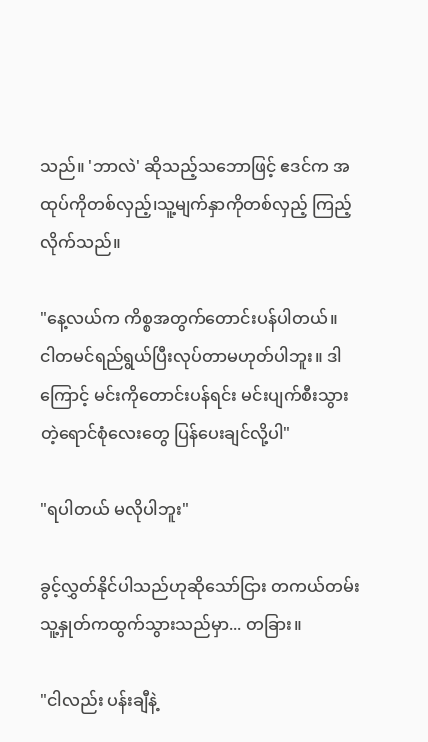သည်။ 'ဘာလဲ' ဆိုသည့်သဘောဖြင့် ဧဒင်က အထုပ်ကိုတစ်လှည့်၊သူ့မျက်နှာကိုတစ်လှည့် ကြည့်လိုက်သည်။

"နေ့လယ်က ကိစ္စအတွက်တောင်းပန်ပါတယ်။
ငါတမင်ရည်ရွယ်ပြီးလုပ်တာမဟုတ်ပါဘူး။ ဒါကြောင့် မင်းကိုတောင်းပန်ရင်း မင်းပျက်စီးသွားတဲ့ရောင်စုံလေးတွေ ပြန်ပေးချင်လို့ပါ"

"ရပါတယ် မလိုပါဘူး"

ခွင့်လွှတ်နိုင်ပါသည်ဟုဆိုသော်ငြား တကယ်တမ်းသူ့နှုတ်ကထွက်သွားသည်မှာ... တခြား။

"ငါလည်း ပန်းချီနဲ့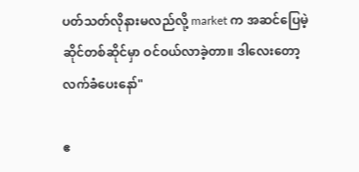ပတ်သတ်လိုနားမလည်လို့ market က အဆင်ပြေမဲ့ဆိုင်တစ်ဆိုင်မှာ ဝင်ဝယ်လာခဲ့တာ။ ဒါလေးတော့ လက်ခံပေးနော်"

ဧ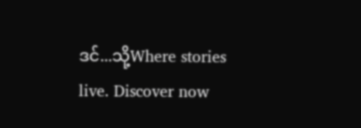ဒင်...သို့Where stories live. Discover now